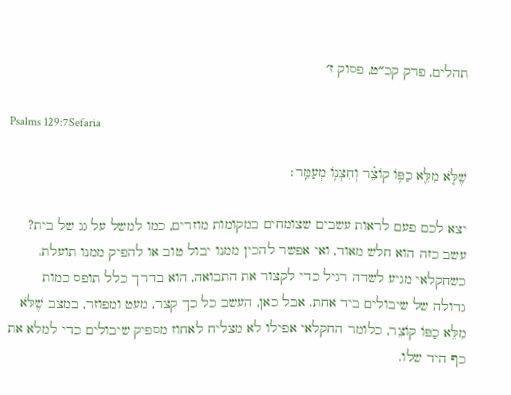תהלים, פרק קכ״ט, פסוק ז׳

Psalms 129:7Sefaria

שֶׁלֹּ֤א מִלֵּ֖א כַפּ֥וֹ קוֹצֵ֗ר וְחִצְנ֥וֹ מְעַמֵּֽר׃

יצא לכם פעם לראות עשבים שצומחים במקומות מוזרים, כמו למשל על גג של בית? עשב כזה הוא חלש מאוד, ואי אפשר להכין ממנו יבול טוב או להפיק ממנו תועלת. כשחקלאי מגיע לשדה רגיל כדי לקצור את התבואה, הוא בדרך כלל תופס כמות גדולה של שיבולים ביד אחת. אבל כאן, העשב כל כך קצר, מעט ומפוזר, במצב שֶׁלֹּא מִלֵּא כַפּוֹ קוֹצֵר, כלומר החקלאי אפילו לא מצליח לאחוז מספיק שיבולים כדי למלא את כף היד שלו.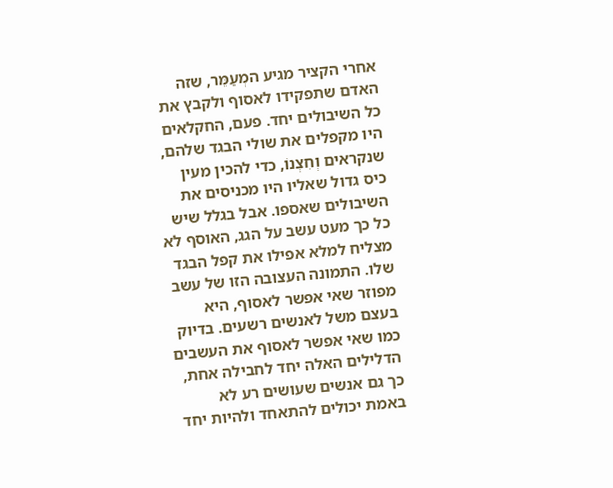אחרי הקציר מגיע המְעַמֵּר, שזה האדם שתפקידו לאסוף ולקבץ את כל השיבולים יחד. פעם, החקלאים היו מקפלים את שולי הבגד שלהם, שנקראים וְחִצְנוֹ, כדי להכין מעין כיס גדול שאליו היו מכניסים את השיבולים שאספו. אבל בגלל שיש כל כך מעט עשב על הגג, האוסף לא מצליח למלא אפילו את קפל הבגד שלו. התמונה העצובה הזו של עשב מפוזר שאי אפשר לאסוף, היא בעצם משל לאנשים רשעים. בדיוק כמו שאי אפשר לאסוף את העשבים הדלילים האלה יחד לחבילה אחת, כך גם אנשים שעושים רע לא באמת יכולים להתאחד ולהיות יחד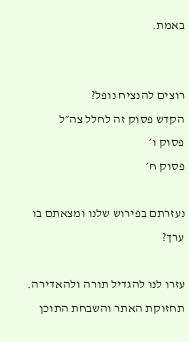באמת.


רוצים להנציח נופל?
הקדש פסוק זה לחלל צה״ל
פסוק ו׳
פסוק ח׳

נעזרתם בפירוש שלנו ומצאתם בו ערך?

עזרו לנו להגדיל תורה ולהאדירה. תחזוקת האתר והשבחת התוכן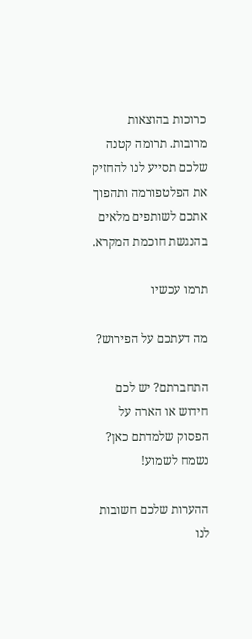כרוכות בהוצאות מרובות. תרומה קטנה שלכם תסייע לנו להחזיק את הפלטפורמה ותהפוך אתכם לשותפים מלאים בהנגשת חוכמת המקרא.

תרמו עכשיו

מה דעתכם על הפירוש?

התחברתם? יש לכם חידוש או הארה על הפסוק שלמדתם כאן? נשמח לשמוע!

ההערות שלכם חשובות לנו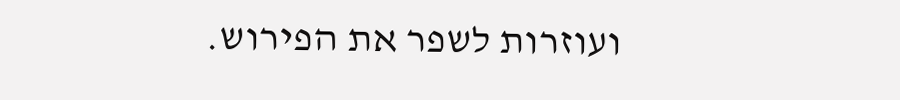ועוזרות לשפר את הפירוש.